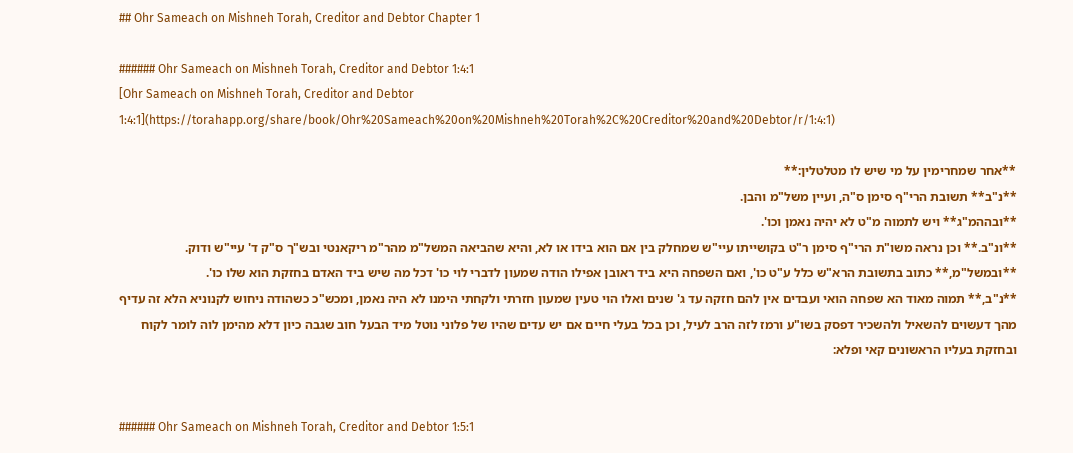## Ohr Sameach on Mishneh Torah, Creditor and Debtor Chapter 1

###### Ohr Sameach on Mishneh Torah, Creditor and Debtor 1:4:1
[Ohr Sameach on Mishneh Torah, Creditor and Debtor 1:4:1](https://torahapp.org/share/book/Ohr%20Sameach%20on%20Mishneh%20Torah%2C%20Creditor%20and%20Debtor/r/1:4:1)

**אחר שמחרימין על מי שיש לו מטלטלין:**
**נ"ב** תשובת הרי"ף סימן ס"ה, ועיין משל"מ והבן.
**ובההמ"ג** ויש לתמוה מ"ט לא יהיה נאמן וכו'.
**ונ"ב.** וכן נראה משו"ת הרי"ף סימן ר"ט בקושייתו עיי"ש שמחלק בין אם הוא בידו או לא, והיא שהביאה המשל"מ מהר"מ ריקאנטי ובש"ך ס"ק ד' עיי"ש ודוק.
**ובמשל"מ,** כתוב בתשובת הרא"ש כלל ע"ט כו', ואם השפחה היא ביד ראובן אפילו הודה שמעון לדברי לוי כו' דכל מה שיש ביד האדם בחזקת הוא שלו כו'.
**נ"ב,** תמוה מאוד הא שפחה הואי ועבדים אין להם חזקה עד ג' שנים ואלו הוי טעין שמעון חזרתי ולקחתי הימנו לא היה נאמן, ומכש"כ כשהודה ניחוש לקנוניא הלא זה עדיף מהך דעשוים להשאיל ולהשכיר דפסק בשו"ע ורמז לזה הרב לעיל, וכן בכל בעלי חיים אם יש עדים שהיו של פלוני נוטל מיד הבעל חוב שגבה כיון דלא מהימן לוה לומר לקוח ובחזקת בעליו הראשונים קאי ופלא:


###### Ohr Sameach on Mishneh Torah, Creditor and Debtor 1:5:1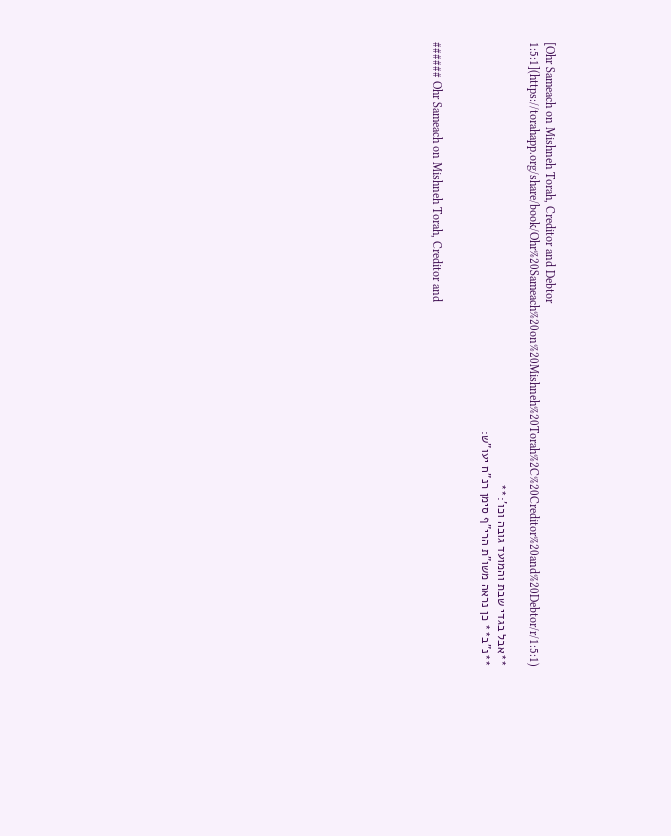[Ohr Sameach on Mishneh Torah, Creditor and Debtor 1:5:1](https://torahapp.org/share/book/Ohr%20Sameach%20on%20Mishneh%20Torah%2C%20Creditor%20and%20Debtor/r/1:5:1)

**אבל בגדי שבת והמועד גובה וכו':**
**נ"ב** כן נראה משו"ת הרי"ף סימן רנ"ח יעו"ש:


###### Ohr Sameach on Mishneh Torah, Creditor and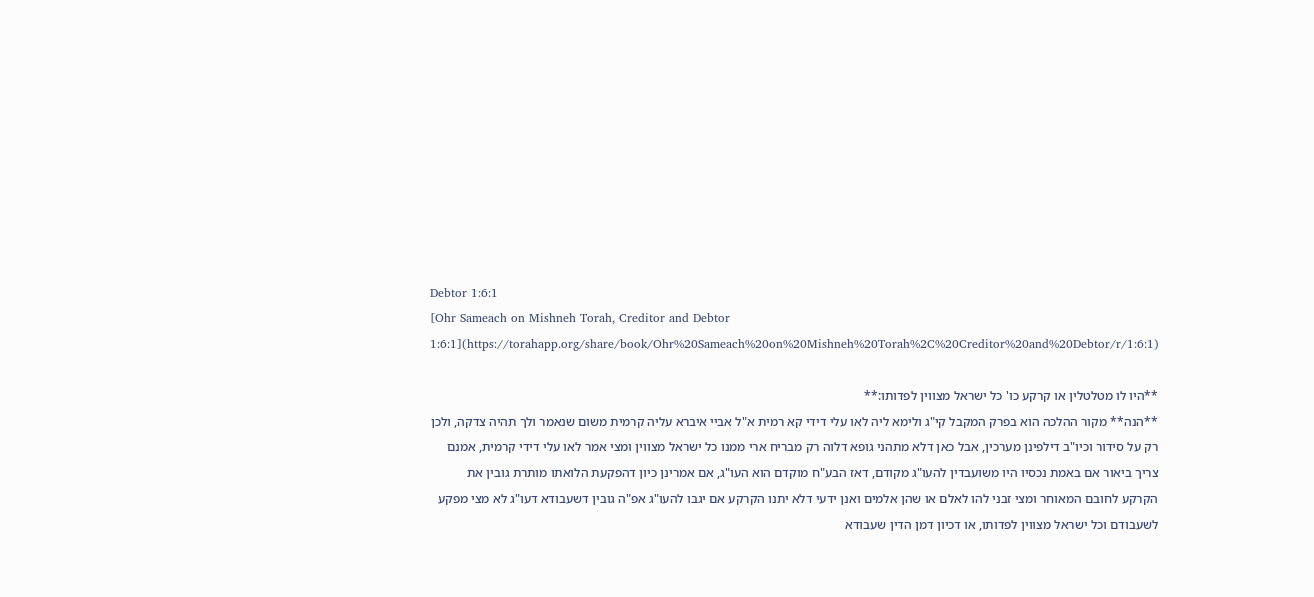Debtor 1:6:1
[Ohr Sameach on Mishneh Torah, Creditor and Debtor 1:6:1](https://torahapp.org/share/book/Ohr%20Sameach%20on%20Mishneh%20Torah%2C%20Creditor%20and%20Debtor/r/1:6:1)

**היו לו מטלטלין או קרקע כו' כל ישראל מצווין לפדותו:**
**הנה** מקור ההלכה הוא בפרק המקבל קי"ג ולימא ליה לאו עלי דידי קא רמית א"ל אביי איברא עליה קרמית משום שנאמר ולך תהיה צדקה, ולכן רק על סידור וכיו"ב דילפינן מערכין, אבל כאן דלא מתהני גופא דלוה רק מבריח ארי ממנו כל ישראל מצווין ומצי אמר לאו עלי דידי קרמית, אמנם צריך ביאור אם באמת נכסיו היו משועבדין להעו"ג מקודם, דאז הבע"ח מוקדם הוא העו"ג, אם אמרינן כיון דהפקעת הלואתו מותרת גובין את הקרקע לחובם המאוחר ומצי זבני להו לאלם או שהן אלמים ואנן ידעי דלא יתנו הקרקע אם יגבו להעו"ג אפ"ה גובין דשעבודא דעו"ג לא מצי מפקע לשעבודם וכל ישראל מצווין לפדותו, או דכיון דמן הדין שעבודא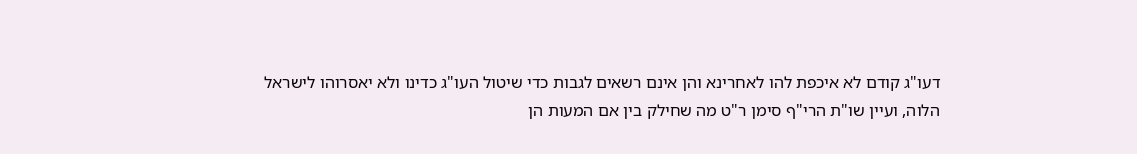דעו"ג קודם לא איכפת להו לאחרינא והן אינם רשאים לגבות כדי שיטול העו"ג כדינו ולא יאסרוהו לישראל הלוה, ועיין שו"ת הרי"ף סימן ר"ט מה שחילק בין אם המעות הן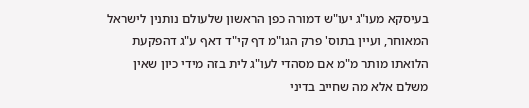בעיסקא מעו"ג יעו"ש דמורה כפן הראשון שלעולם נותנין לישראל המאוחר, ועיין בתוס' פרק הגו"מ דף קי"ד דאף ע"ג דהפקעת הלואתו מותר מ"מ אם מסהדי לעו"ג לית בזה מידי כיון שאין משלם אלא מה שחייב בדיני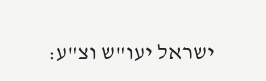ישראל יעו"ש וצ"ע: